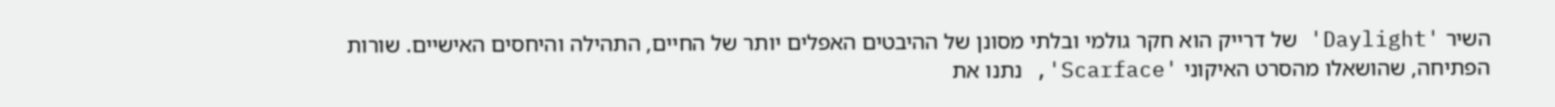השיר 'Daylight' של דרייק הוא חקר גולמי ובלתי מסונן של ההיבטים האפלים יותר של החיים, התהילה והיחסים האישיים. שורות הפתיחה, שהושאלו מהסרט האיקוני 'Scarface', נתנו את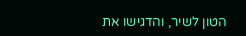הטון לשיר, והדגישו את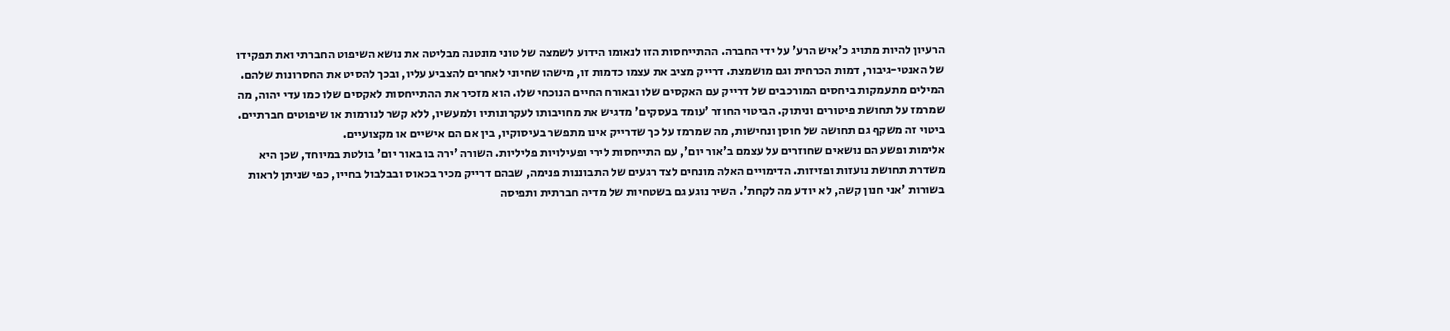הרעיון להיות מתויג כ'איש הרע' על ידי החברה. ההתייחסות הזו לנאומו הידוע לשמצה של טוני מונטנה מבליטה את נושא השיפוט החברתי ואת תפקידו של האנטי-גיבור, דמות הכרחית וגם מושמצת. דרייק מציב את עצמו כדמות זו, מישהו שחיוני לאחרים להצביע עליו, ובכך להסיט את החסרונות שלהם.
המילים מתעמקות ביחסים המורכבים של דרייק עם האקסים שלו ובאורח החיים הנוכחי שלו. הוא מזכיר את ההתייחסות לאקסים שלו כמו עדי יהוה, מה שמרמז על תחושת פיטורים וניתוק. הביטוי החוזר 'עומד בעסקים' מדגיש את מחויבותו לעקרונותיו ולמעשיו, ללא קשר לנורמות או שיפוטים חברתיים. ביטוי זה משקף גם תחושה של חוסן ונחישות, מה שמרמז על כך שדרייק אינו מתפשר בעיסוקיו, בין אם הם אישיים או מקצועיים.
אלימות ופשע הם נושאים שחוזרים על עצמם ב'אור יום', עם התייחסות לירי ופעילויות פליליות. השורה 'ירה בו באור יום' בולטת במיוחד, שכן היא משדרת תחושת נועזות ופזיזות. הדימויים האלה מונחים לצד רגעים של התבוננות פנימה, שבהם דרייק מכיר בכאוס ובבלבול בחייו, כפי שניתן לראות בשורות 'אני חנון קשה, לא יודע מה לקחת'. השיר נוגע גם בשטחיות של מדיה חברתית ותפיסה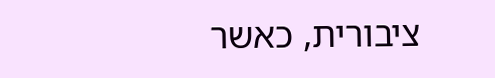ציבורית, כאשר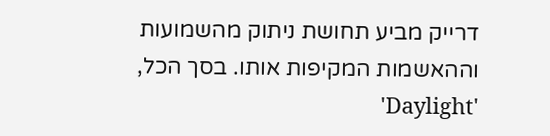דרייק מביע תחושת ניתוק מהשמועות וההאשמות המקיפות אותו. בסך הכל, 'Daylight'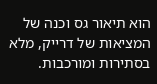הוא תיאור גס וכנה של המציאות של דרייק, מלא בסתירות ומורכבות.